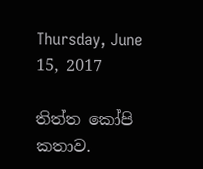Thursday, June 15, 2017

තිත්ත කෝපි කතාව.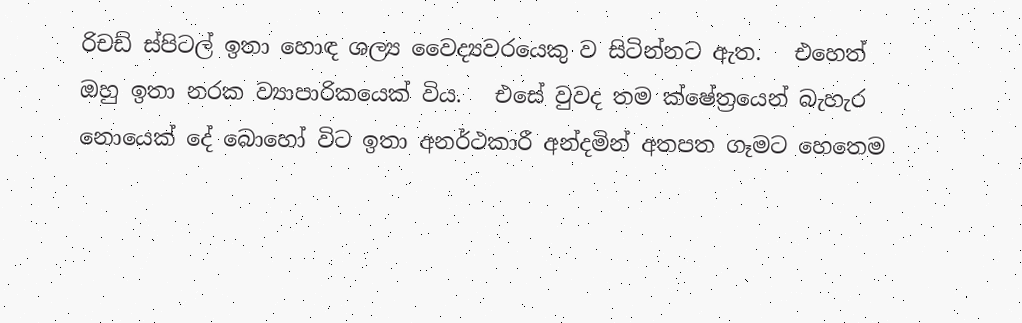රිචඩ් ස්පිටල් ඉතා හොඳ ශල්‍ය වෛද්‍යවරයෙකු ව සිටින්නට ඇත.   එහෙත් ඔහු ඉතා නරක ව්‍යාපාරිකයෙක් විය.   එසේ වුවද තම ක්ෂේත්‍රයෙන් බැහැර නොයෙක් දේ බොහෝ විට ඉතා අනර්ථකාරී අන්දමින් අතපත ගෑමට හෙතෙම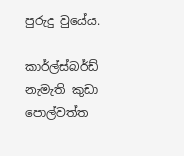පුරුදු වුයේය.

කාර්ල්ස්බර්ඩ් නැමැති කුඩා පොල්වත්ත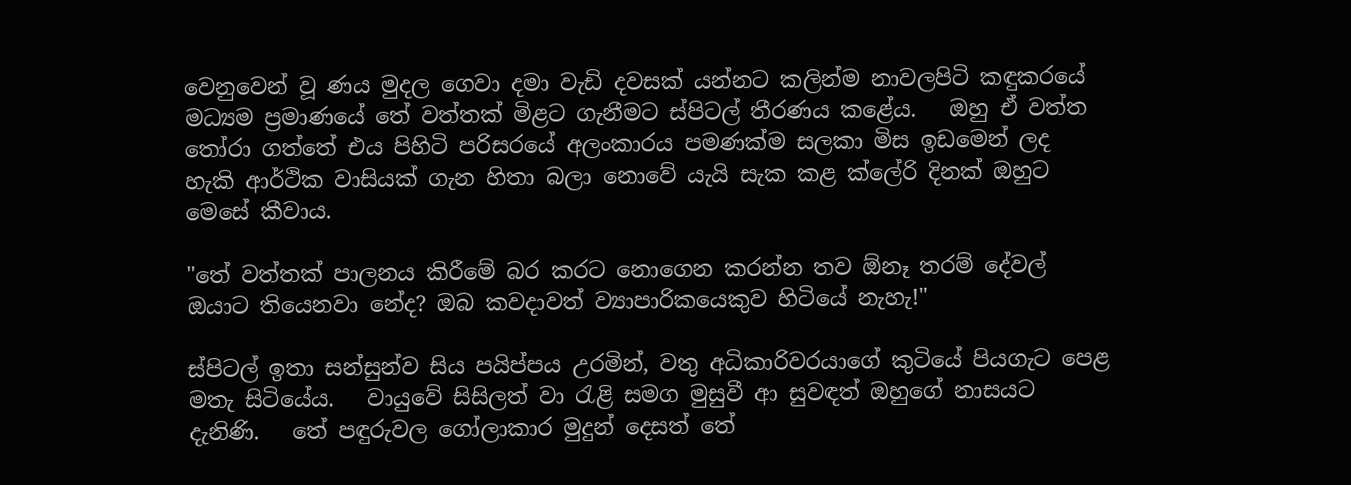වෙනුවෙන් වූ ණය මුදල ගෙවා දමා වැඩි දවසක් යන්නට කලින්ම නාවලපිටි කඳුකරයේ මධ්‍යම ප්‍රමාණයේ තේ වත්තක් මිළට ගැනීමට ස්පිටල් තීරණය කළේය.   ඔහු ඒ වත්ත තෝරා ගත්තේ එය පිහිටි පරිසරයේ අලංකාරය පමණක්ම සලකා මිස ඉඩමෙන් ලද හැකි ආර්ථික වාසියක් ගැන හිතා බලා නොවේ යැයි සැක කළ ක්ලේරි දිනක් ඔහුට මෙසේ කීවාය.

"තේ වත්තක් පාලනය කිරීමේ බර කරට නොගෙන කරන්න තව ඕනෑ තරම් දේවල් ඔයාට තියෙනවා නේද? ඔබ කවදාවත් ව්‍යාපාරිකයෙකුව හිටියේ නැහැ!"

ස්පිටල් ඉතා සන්සුන්ව සිය පයිප්පය උරමින්, වතු අධිකාරිවරයාගේ කුටියේ පියගැට පෙළ මතැ සිටියේය.   වායුවේ සිසිලත් වා රැළි සමග මුසුවී ආ සුවඳත් ඔහුගේ නාසයට දැනිණි.   තේ පඳුරුවල ගෝලාකාර මුදුන් දෙසත් තේ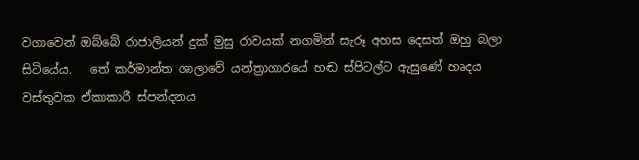වගාවෙන් ඔබ්බේ රාජාලියන් දුක් මුසු රාවයක් නගමින් සැරූ අහස දෙසත් ඔහු බලා සිටියේය.   තේ කර්මාන්ත ශාලාවේ යන්ත්‍රාගාරයේ හඬ ස්පිටල්ට ඇසුණේ හෘදය වස්තුවක ඒකාකාරී ස්පන්දනය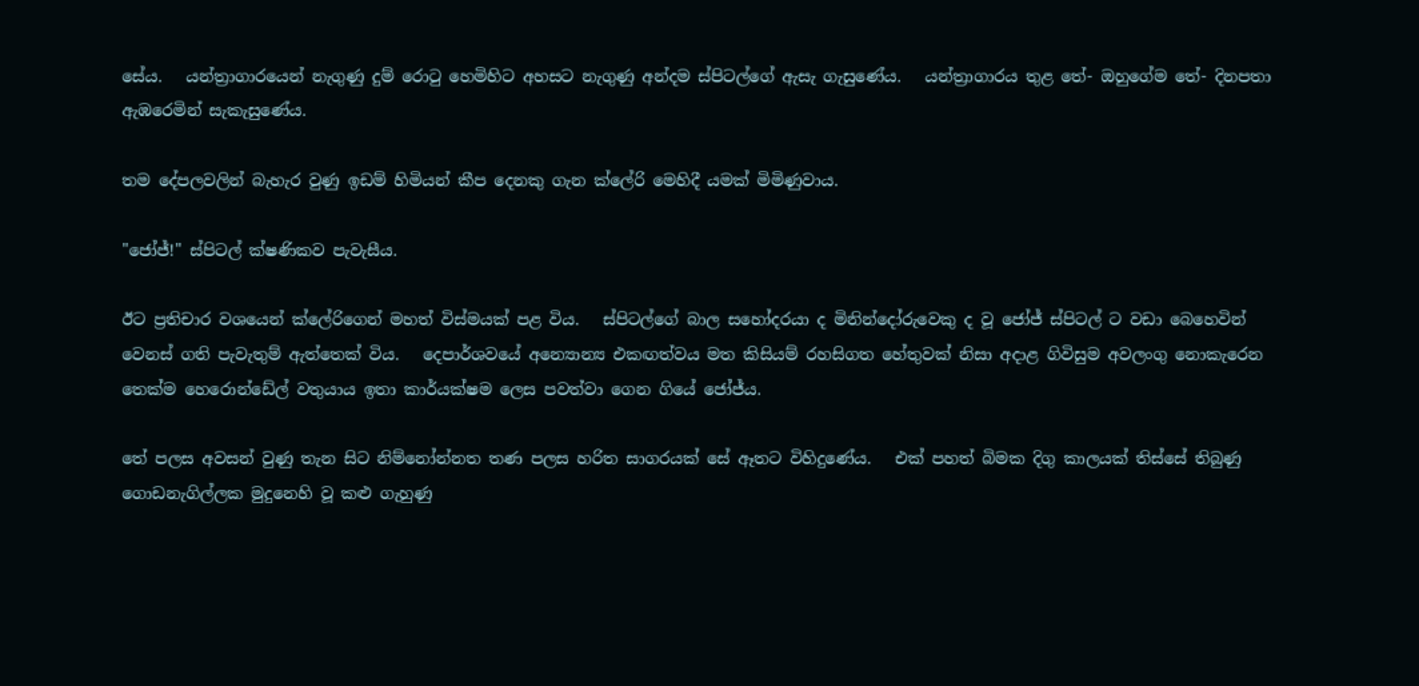සේය.   යන්ත්‍රාගාරයෙන් නැගුණු දුම් රොටු හෙමිහිට අහසට නැගුණු අන්දම ස්පිටල්ගේ ඇසැ ගැසුණේය.   යන්ත්‍රාගාරය තුළ තේ- ඔහුගේම තේ- දිනපතා ඇඹරෙමින් සැකැසුණේය.

තම දේපලවලින් බැහැර වුණු ඉඩම් හිමියන් කීප දෙනකු ගැන ක්ලේරි මෙහිදී යමක් මිමිණුවාය.

"ජෝජ්!" ස්පිටල් ක්ෂණිකව පැවැසීය.

ඊට ප්‍රතිචාර වශයෙන් ක්ලේරිගෙන් මහත් විස්මයක් පළ විය.   ස්පිටල්ගේ බාල සහෝදරයා ද මිනින්දෝරුවෙකු ද වූ ජෝජ් ස්පිටල් ට වඩා බෙහෙවින් වෙනස් ගති පැවැතුම් ඇත්තෙක් විය.   දෙපාර්ශවයේ අන්‍යොන්‍ය එකඟත්වය මත කිසියම් රහසිගත හේතුවක් නිසා අදාළ ගිවිසුම අවලංගු නොකැරෙන තෙක්ම හෙරොන්ඩේල් වතුයාය ඉතා කාර්යක්ෂම ලෙස පවත්වා ගෙන ගියේ ජෝජ්ය.

තේ පලස අවසන් වුණු තැන සිට නිම්නෝන්නත තණ පලස හරිත සාගරයක් සේ ඈතට විහිදුණේය.   එක් පහත් බිමක දිගු කාලයක් තිස්සේ තිබුණු ගොඩනැගිල්ලක මුදුනෙහි වූ කළු ගැහුණු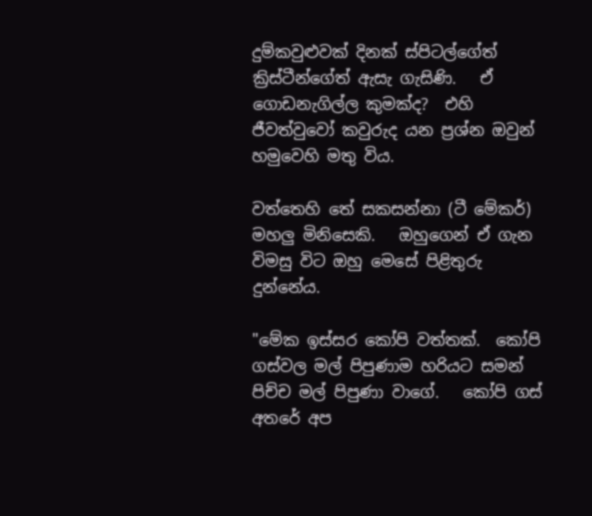දුම්කවුළුවක් දිනක් ස්පිටල්ගේත් ක්‍රිස්ටීන්ගේත් ඇසැ ගැසිණි.   ඒ ගොඩනැගිල්ල කුමක්ද?  එහි ජීවත්වුවෝ කවුරුද යන ප්‍රශ්න ඔවුන් හමුවෙහි මතු විය.

වත්තෙහි තේ සකසන්නා (ටී මේකර්) මහලු මිනිසෙකි.   ඔහුගෙන් ඒ ගැන විමසු විට ඔහු මෙසේ පිළිතුරු දුන්නේය.

"මේක ඉස්සර කෝපි වත්තක්.  කෝපි ගස්වල මල් පිපුණාම හරියට සමන් පිච්ච මල් පිපුණා වාගේ.   කෝපි ගස් අතරේ අප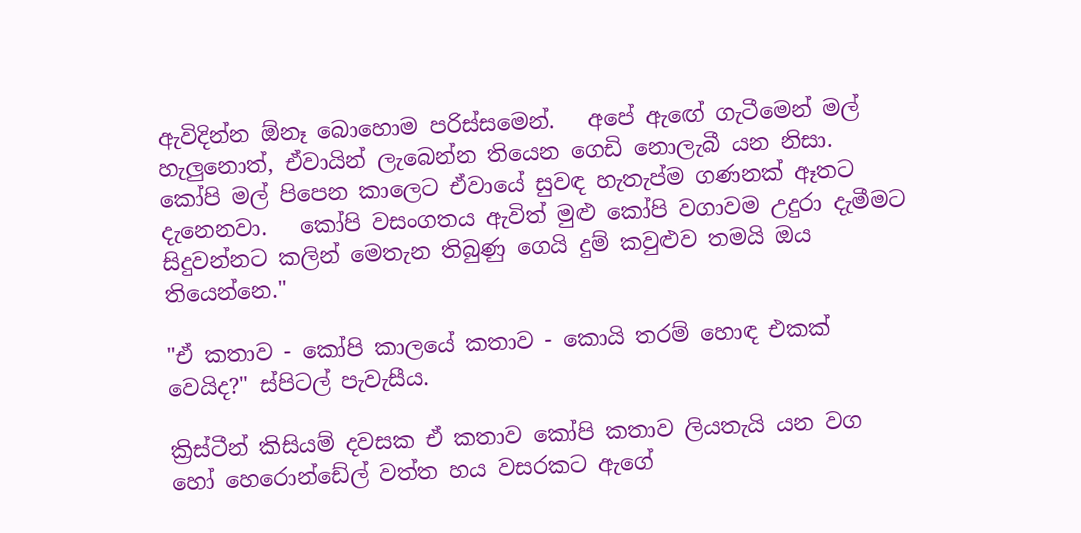ඇවිදින්න ඕනෑ බොහොම පරිස්සමෙන්.   අපේ ඇඟේ ගැටීමෙන් මල් හැලුනොත්, ඒවායින් ලැබෙන්න තියෙන ගෙඩි නොලැබී යන නිසා.   කෝපි මල් පිපෙන කාලෙට ඒවායේ සුවඳ හැතැප්ම ගණනක් ඈතට දැනෙනවා.   කෝපි වසංගතය ඇවිත් මුළු කෝපි වගාවම උදුරා දැමීමට සිදුවන්නට කලින් මෙතැන තිබුණු ගෙයි දුම් කවුළුව තමයි ඔය තියෙන්නෙ."

"ඒ කතාව - කෝපි කාලයේ කතාව - කොයි තරම් හොඳ එකක් වෙයිද?" ස්පිටල් පැවැසීය.

ක්‍රිස්ටීන් කිසියම් දවසක ඒ කතාව කෝපි කතාව ලියතැයි යන වග හෝ හෙරොන්ඩේල් වත්ත හය වසරකට ඇගේ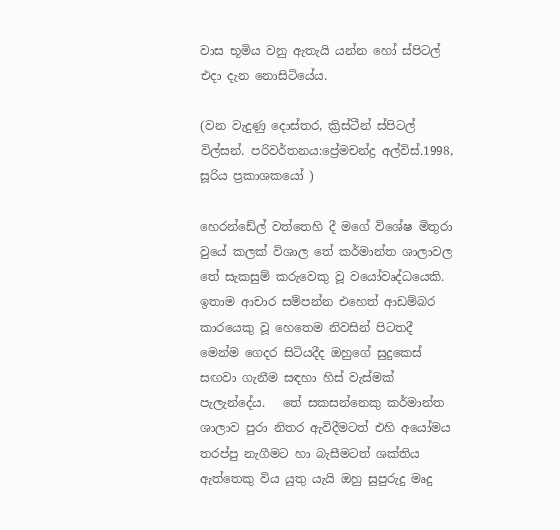වාස භූමිය වනු ඇතැයි යන්න හෝ ස්පිටල් එදා දැන නොසිටියේය.

(වන වැදුණු දොස්තර, ක්‍රිස්ටීන් ස්පිටල් විල්සන්. පරිවර්තනය:ප්‍රේමචන්ද්‍ර අල්විස්.1998, සූරිය ප්‍රකාශකයෝ )

හෙරන්ඩේල් වත්තෙහි දී මගේ විශේෂ මිතුරා වුයේ කලක් විශාල තේ කර්මාන්ත ශාලාවල තේ සැකසුම් කරුවෙකු වූ වයෝවෘද්ධයෙකි.  ඉතාම ආචාර සම්පන්න එහෙත් ආඩම්බර කාරයෙකු වූ හෙතෙම නිවසින් පිටතදී මෙන්ම ගෙදර සිටියදීද ඔහුගේ සුදුකෙස් සඟවා ගැනීම සඳහා හිස් වැස්මක් පැලැන්දේය.   තේ සකසන්නෙකු කර්මාන්ත ශාලාව පුරා නිතර ඇවිදීමටත් එහි අයෝමය තරප්පු නැගීමට හා බැසීමටත් ශක්තිය ඇත්තෙකු විය යුතු යැයි ඔහු සුපුරුදු මෘදු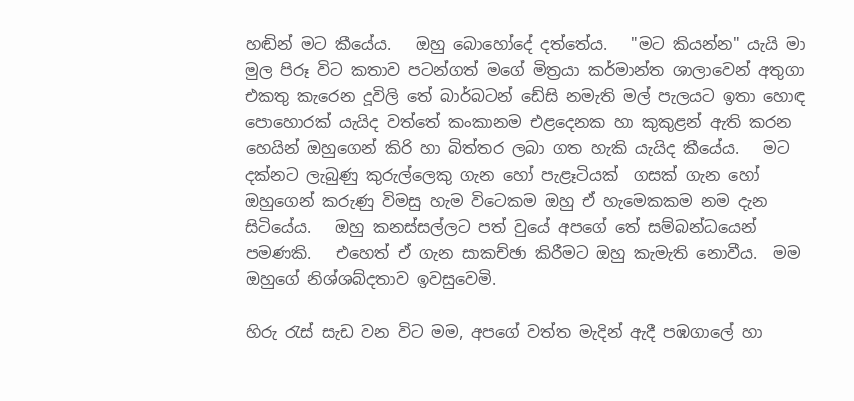හඬින් මට කීයේය.   ඔහු බොහෝදේ දත්තේය.   "මට කියන්න" යැයි මා මුල පිරූ විට කතාව පටන්ගත් මගේ මිත්‍රයා කර්මාන්ත ශාලාවෙන් අතුගා එකතු කැරෙන දූවිලි තේ බාර්බටන් ඩේසි නමැති මල් පැලයට ඉතා හොඳ පොහොරක් යැයිද වත්තේ කංකානම එළදෙනක හා කුකුළන් ඇති කරන හෙයින් ඔහුගෙන් කිරි හා බිත්තර ලබා ගත හැකි යැයිද කීයේය.   මට දක්නට ලැබුණු කුරුල්ලෙකු ගැන හෝ පැළෑටියක්  ගසක් ගැන හෝ ඔහුගෙන් කරුණු විමසු හැම විටෙකම ඔහු ඒ හැමෙකකම නම දැන සිටියේය.   ඔහු කනස්සල්ලට පත් වුයේ අපගේ තේ සම්බන්ධයෙන් පමණකි.   එහෙත් ඒ ගැන සාකච්ඡා කිරීමට ඔහු කැමැති නොවීය.  මම ඔහුගේ නිශ්ශබ්දතාව ඉවසුවෙමි.

හිරු රැස් සැඩ වන විට මම, අපගේ වත්ත මැදින් ඇදී පඹගාලේ හා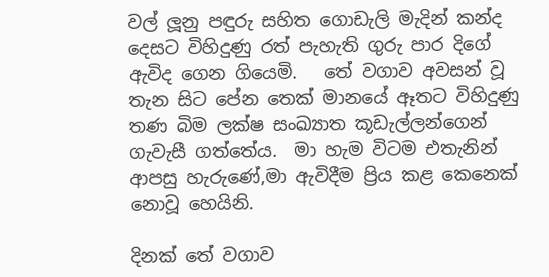වල් ලූනු පඳුරු සහිත ගොඩැලි මැදින් කන්ද දෙසට විහිදුණු රත් පැහැති ගුරු පාර දිගේ ඇවිද ගෙන ගියෙමි.   තේ වගාව අවසන් වූ තැන සිට පේන තෙක් මානයේ ඈතට විහිදුණු තණ බිම ලක්ෂ සංඛ්‍යාත කූඩැල්ලන්ගෙන් ගැවැසී ගත්තේය.  මා හැම විටම එතැනින් ආපසු හැරුණේ,මා ඇවිදීම ප්‍රිය කළ කෙනෙක් නොවූ හෙයිනි.

දිනක් තේ වගාව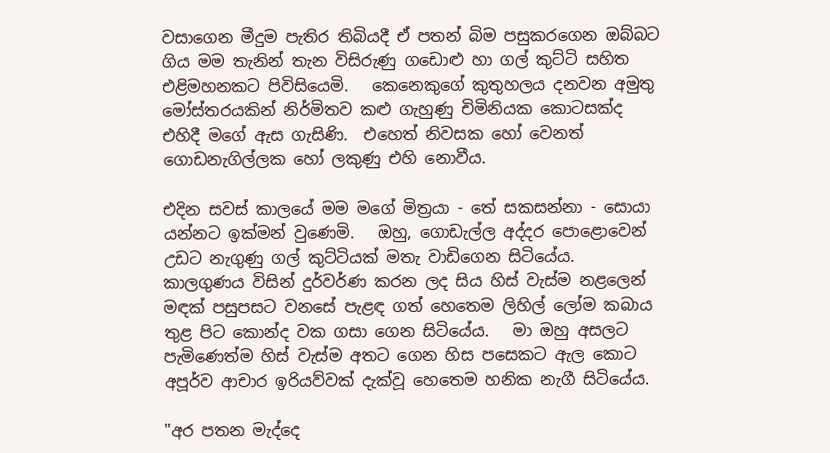වසාගෙන මීදුම පැතිර තිබියදී ඒ පතන් බිම පසුකරගෙන ඔබ්බට ගිය මම තැනින් තැන විසිරුණු ගඩොළු හා ගල් කුට්ටි සහිත එළිමහනකට පිවිසියෙමි.   කෙනෙකුගේ කුතුහලය දනවන අමුතු මෝස්තරයකින් නිර්මිතව කළු ගැහුණු චිමිනියක කොටසක්ද එහිදී මගේ ඇස ගැසිණි.  එහෙත් නිවසක හෝ වෙනත් ගොඩනැගිල්ලක හෝ ලකුණු එහි නොවීය.

එදින සවස් කාලයේ මම මගේ මිත්‍රයා - තේ සකසන්නා - සොයා යන්නට ඉක්මන් වුණෙමි.   ඔහු, ගොඩැල්ල අද්දර පොළොවෙන් උඩට නැගුණු ගල් කුට්ටියක් මතැ වාඩිගෙන සිටියේය.   කාලගුණය විසින් දුර්වර්ණ කරන ලද සිය හිස් වැස්ම නළලෙන් මඳක් පසුපසට වනසේ පැළඳ ගත් හෙතෙම ලිහිල් ලෝම කබාය තුළ පිට කොන්ද වක ගසා ගෙන සිටියේය.   මා ඔහු අසලට පැමිණෙත්ම හිස් වැස්ම අතට ගෙන හිස පසෙකට ඇල කොට අපූර්ව ආචාර ඉරියව්වක් දැක්වූ හෙතෙම හනික නැගී සිටියේය.

"අර පතන මැද්දෙ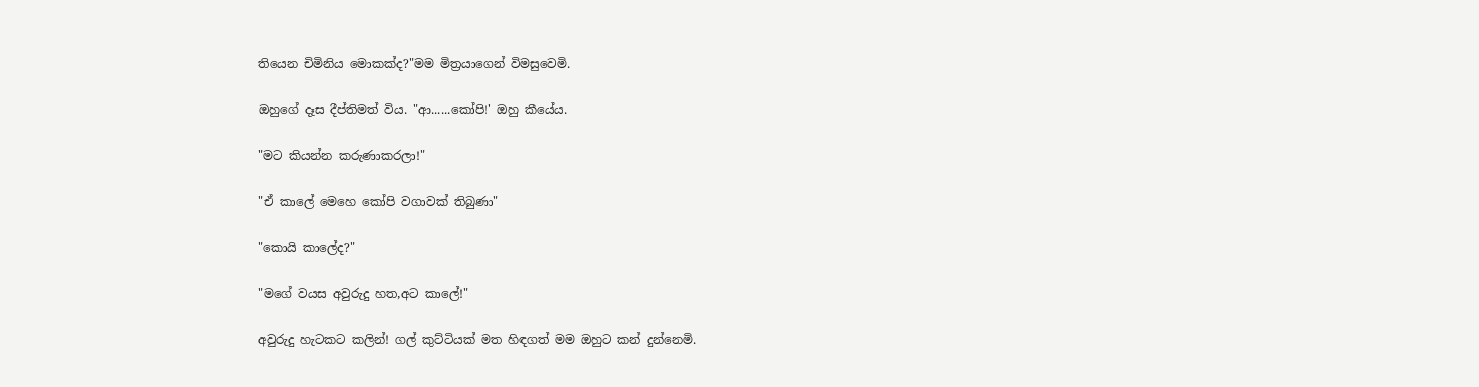තියෙන චිමිනිය මොකක්ද?"මම මිත්‍රයාගෙන් විමසුවෙමි.

ඔහුගේ දෑස දීප්තිමත් විය. "ආ......කෝපි!' ඔහු කීයේය.

"මට කියන්න කරුණාකරලා!"

"ඒ කාලේ මෙහෙ කෝපි වගාවක් තිබුණා"

"කොයි කාලේද?"

"මගේ වයස අවුරුදු හත,අට කාලේ!"

අවුරුදු හැටකට කලින්! ගල් කුට්ටියක් මත හිඳගත් මම ඔහුට කන් දුන්නෙමි.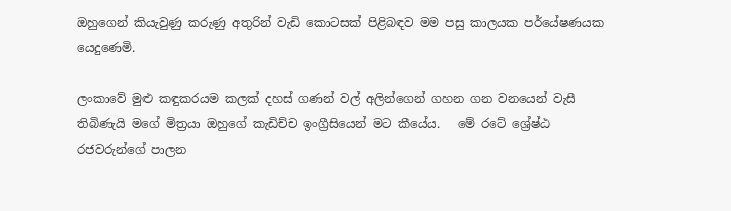ඔහුගෙන් කියැවුණු කරුණු අතුරින් වැඩි කොටසක් පිළිබඳව මම පසු කාලයක පර්යේෂණයක යෙදුණෙමි.

ලංකාවේ මුළු කඳුකරයම කලක් දහස් ගණන් වල් අලින්ගෙන් ගහන ගන වනයෙන් වැසී තිබිණැයි මගේ මිත්‍රයා ඔහුගේ කැඩිච්ච ඉංග්‍රීසියෙන් මට කීයේය.   මේ රටේ ශ්‍රේෂ්ඨ රජවරුන්ගේ පාලන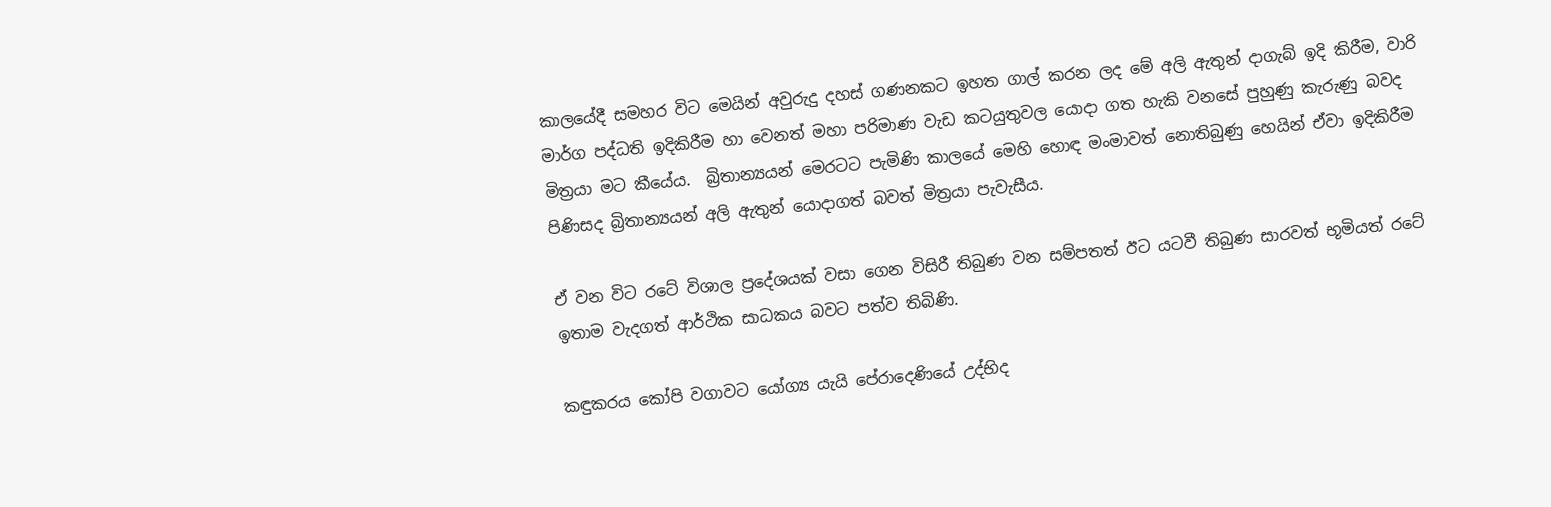කාලයේදී සමහර විට මෙයින් අවුරුදු දහස් ගණනකට ඉහත ගාල් කරන ලද මේ අලි ඇතුන් දාගැබ් ඉදි කිරීම, වාරි මාර්ග පද්ධති ඉදිකිරීම හා වෙනත් මහා පරිමාණ වැඩ කටයුතුවල යොදා ගත හැකි වනසේ පුහුණු කැරුණු බවද මිත්‍රයා මට කීයේය.  බ්‍රිතාන්‍යයන් මෙරටට පැමිණි කාලයේ මෙහි හොඳ මංමාවත් නොතිබුණු හෙයින් ඒවා ඉදිකිරීම පිණිසද බ්‍රිතාන්‍යයන් අලි ඇතුන් යොදාගත් බවත් මිත්‍රයා පැවැසීය.

ඒ වන විට රටේ විශාල ප්‍රදේශයක් වසා ගෙන විසිරී තිබුණ වන සම්පතත් ඊට යටවී තිබුණ සාරවත් භූමියත් රටේ ඉතාම වැදගත් ආර්ථික සාධකය බවට පත්ව තිබිණි.

කඳුකරය කෝපි වගාවට යෝග්‍ය යැයි පේරාදෙණියේ උද්භිද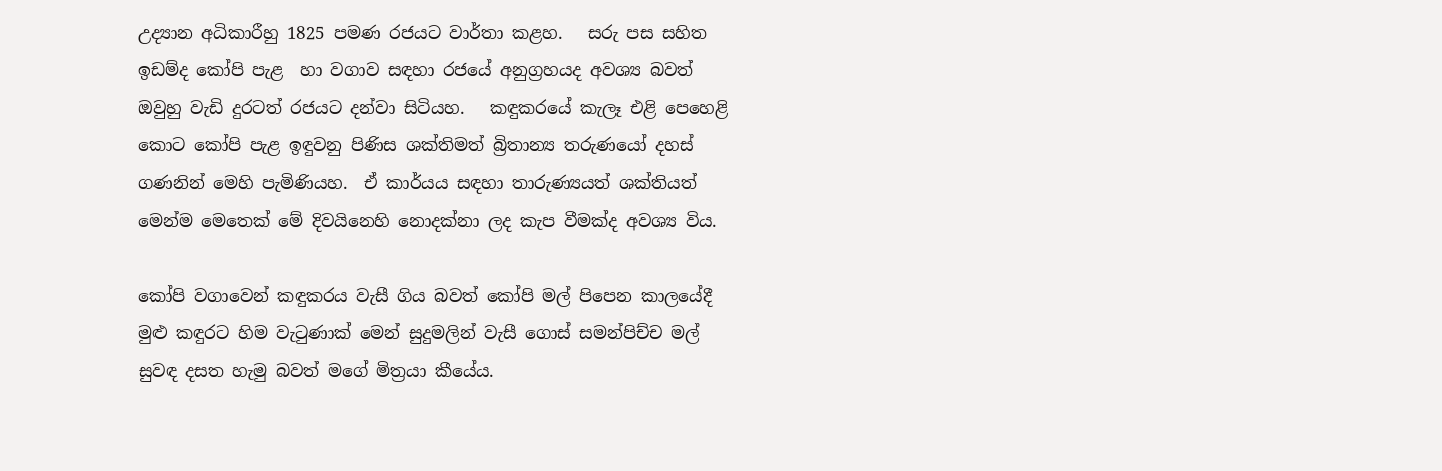උද්‍යාන අධිකාරීහු 1825 පමණ රජයට වාර්තා කළහ.   සරු පස සහිත ඉඩම්ද කෝපි පැළ  හා වගාව සඳහා රජයේ අනුග්‍රහයද අවශ්‍ය බවත් ඔවුහු වැඩි දුරටත් රජයට දන්වා සිටියහ.   කඳුකරයේ කැලෑ එළි පෙහෙළි කොට කෝපි පැළ ඉඳුවනු පිණිස ශක්තිමත් බ්‍රිතාන්‍ය තරුණයෝ දහස් ගණනින් මෙහි පැමිණියහ.  ඒ කාර්යය සඳහා තාරුණ්‍යයත් ශක්තියත් මෙන්ම මෙතෙක් මේ දිවයිනෙහි නොදක්නා ලද කැප වීමක්ද අවශ්‍ය විය.

කෝපි වගාවෙන් කඳුකරය වැසී ගිය බවත් කෝපි මල් පිපෙන කාලයේදී මුළු කඳුරට හිම වැටුණාක් මෙන් සුදුමලින් වැසී ගොස් සමන්පිච්ච මල් සුවඳ දසත හැමු බවත් මගේ මිත්‍රයා කීයේය.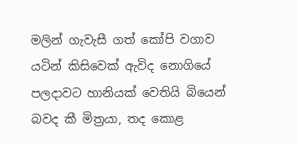මලින් ගැවැසී ගත් කෝපි වගාව යටින් කිසිවෙක් ඇවිද නොගියේ පලදාවට හානියක් වෙතියි බියෙන් බවද කී මිත්‍රයා, තද කොළ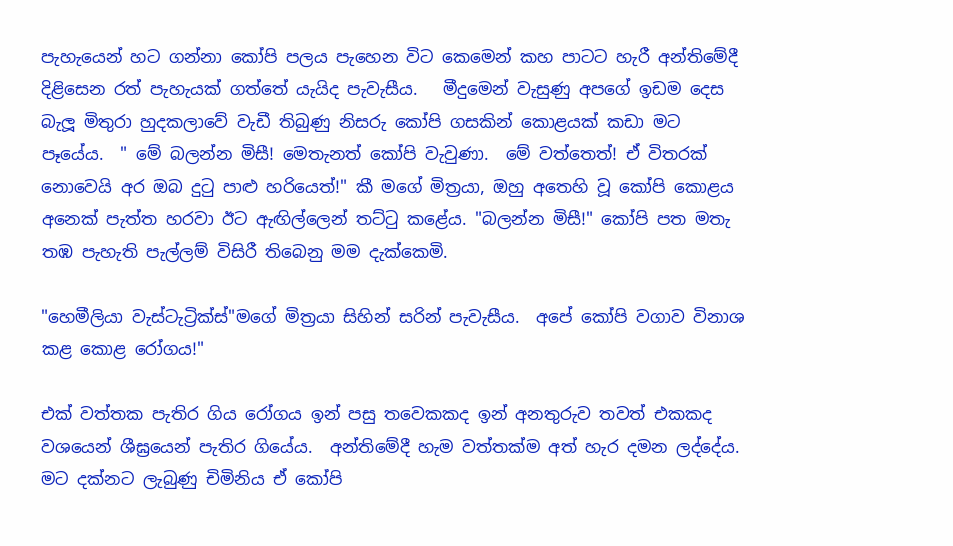පැහැයෙන් හට ගන්නා කෝපි පලය පැහෙන විට කෙමෙන් කහ පාටට හැරී අන්තිමේදී දිළිසෙන රත් පැහැයක් ගත්තේ යැයිද පැවැසීය.   මීදුමෙන් වැසුණු අපගේ ඉඩම දෙස බැලූ මිතුරා හුදකලාවේ වැඩී තිබුණු නිසරු කෝපි ගසකින් කොළයක් කඩා මට පෑයේය.  " මේ බලන්න මිසී! මෙතැනත් කෝපි වැවුණා.  මේ වත්තෙත්! ඒ විතරක් නොවෙයි අර ඔබ දුටු පාළු හරියෙත්!" කී මගේ මිත්‍රයා, ඔහු අතෙහි වූ කෝපි කොළය අනෙක් පැත්ත හරවා ඊට ඇඟිල්ලෙන් තට්ටු කළේය. "බලන්න මිසී!" කෝපි පත මතැ තඹ පැහැති පැල්ලම් විසිරී තිබෙනු මම දැක්කෙමි.

"හෙමීලියා වැස්ටැට්‍රික්ස්"මගේ මිත්‍රයා සිහින් සරින් පැවැසීය.  අපේ කෝපි වගාව විනාශ කළ කොළ රෝගය!"

එක් වත්තක පැතිර ගිය රෝගය ඉන් පසු තවෙකකද ඉන් අනතුරුව තවත් එකකද වශයෙන් ශීඝ්‍රයෙන් පැතිර ගියේය.  අන්තිමේදී හැම වත්තක්ම අත් හැර දමන ලද්දේය.   මට දක්නට ලැබුණු චිමිනිය ඒ කෝපි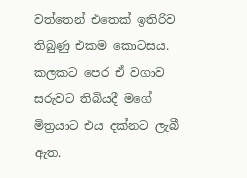වත්තෙන් එතෙක් ඉතිරිව තිබුණු එකම කොටසය.   කලකට පෙර ඒ වගාව සරුවට තිබියදී මගේ මිත්‍රයාට එය දක්නට ලැබී ඇත.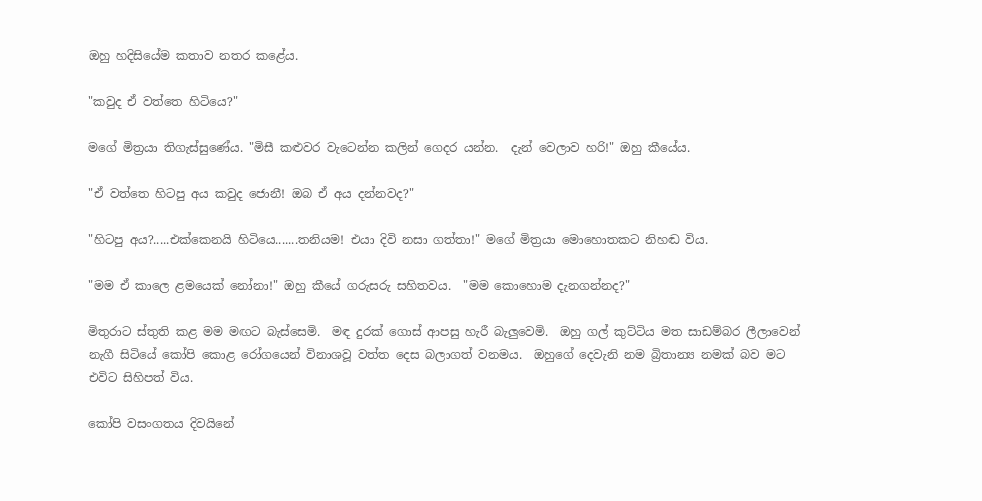ඔහු හදිසියේම කතාව නතර කළේය.

"කවුද ඒ වත්තෙ හිටියෙ?"

මගේ මිත්‍රයා තිගැස්සුණේය. "මිසී කළුවර වැටෙන්න කලින් ගෙදර යන්න.  දැන් වෙලාව හරි!" ඔහු කීයේය.

"ඒ වත්තෙ හිටපු අය කවුද ජොනී! ඔබ ඒ අය දන්නවද?"

"හිටපු අය?.....එක්කෙනයි හිටියෙ.......තනියම! එයා දිවි නසා ගත්තා!" මගේ මිත්‍රයා මොහොතකට නිහඬ විය.

"මම ඒ කාලෙ ළමයෙක් නෝනා!" ඔහු කීයේ ගරුසරු සහිතවය.  "මම කොහොම දැනගන්නද?"

මිතුරාට ස්තුති කළ මම මඟට බැස්සෙමි.  මඳ දුරක් ගොස් ආපසු හැරී බැලුවෙමි.  ඔහු ගල් කුට්ටිය මත සාඩම්බර ලීලාවෙන් නැගී සිටියේ කෝපි කොළ රෝගයෙන් විනාශවූ වත්ත දෙස බලාගත් වනමය.  ඔහුගේ දෙවැනි නම බ්‍රිතාන්‍ය නමක් බව මට එවිට සිහිපත් විය.

කෝපි වසංගතය දිවයිනේ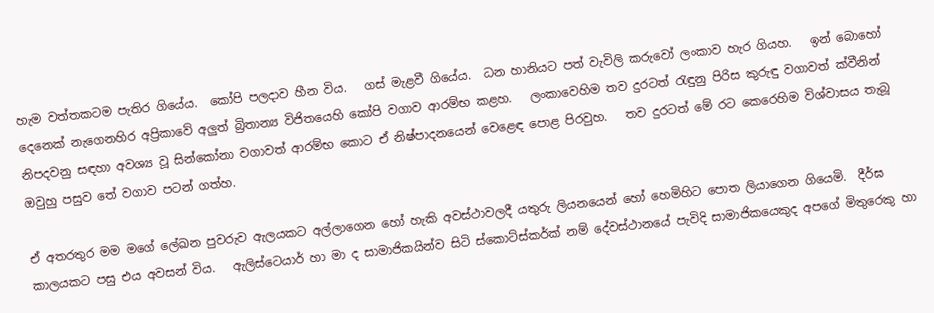හැම වත්තකටම පැතිර ගියේය.  කෝපි පලදාව හීන විය.   ගස් මැළවී ගියේය.  ධන හානියට පත් වැවිලි කරුවෝ ලංකාව හැර ගියහ.   ඉන් බොහෝ දෙනෙක් නැගෙනහිර අප්‍රිකාවේ අලුත් බ්‍රිතාන්‍ය විජිතයෙහි කෝපි වගාව ආරම්භ කළහ.   ලංකාවෙහිම තව දුරටත් රැඳුනු පිරිස කුරුඳු වගාවත් ක්වීනින් නිපදවනු සඳහා අවශ්‍ය වූ සින්කෝනා වගාවත් ආරම්භ කොට ඒ නිෂ්පාදනයෙන් වෙළෙඳ පොළ පිරවුහ.   තව දුරටත් මේ රට කෙරෙහිම විශ්වාසය තැබූ ඔවුහු පසුව තේ වගාව පටන් ගත්හ.

ඒ අතරතුර මම මගේ ලේඛන පුවරුව ඇලයකට අල්ලාගෙන හෝ හැකි අවස්ථාවලදී යතුරු ලියනයෙන් හෝ හෙමිහිට පොත ලියාගෙන ගියෙමි.  දීර්ඝ කාලයකට පසු එය අවසන් විය.   ඇලිස්ටෙයාර් හා මා ද සාමාජිකයින්ව සිටි ස්කොට්ස්කර්ක් නම් දේවස්ථානයේ පැවිදි සාමාජිකයෙකුද අපගේ මිතුරෙකු හා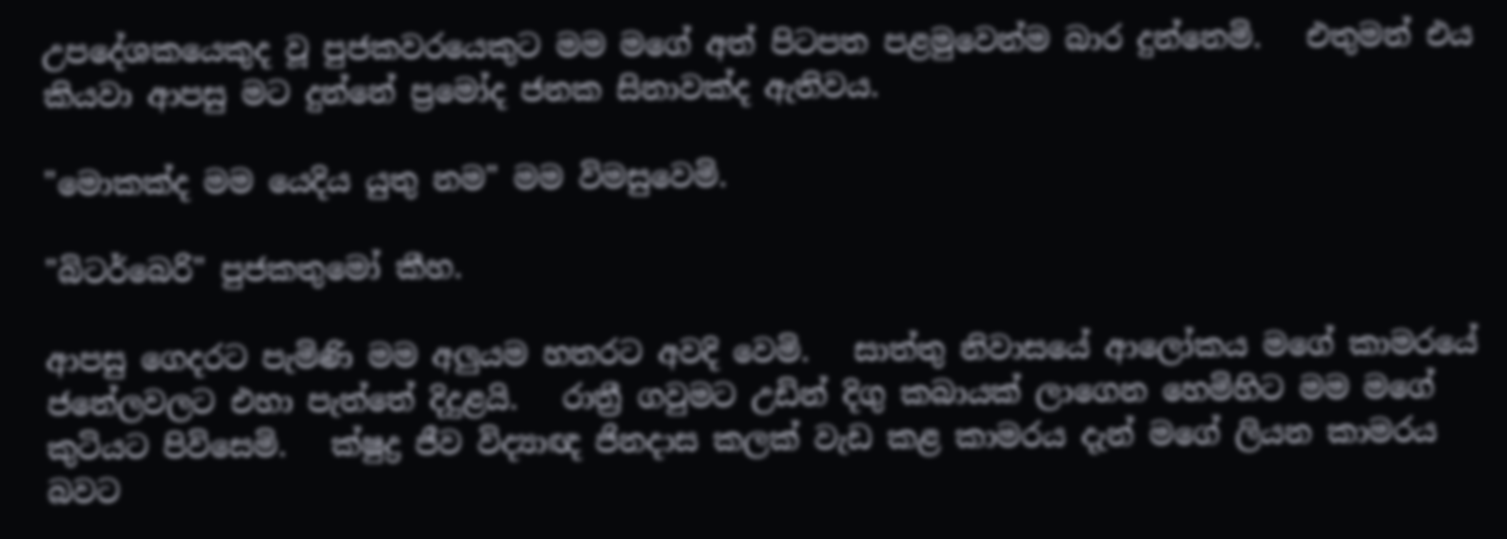උපදේශකයෙකුද වූ පුජකවරයෙකුට මම මගේ අත් පිටපත පළමුවෙන්ම බාර දුන්නෙමි.   එතුමන් එය කියවා ආපසු මට දුන්නේ ප්‍රමෝද ජනක සිනාවක්ද ඇතිවය.

"මොකක්ද මම යෙදිය යුතු නම" මම විමසුවෙමි.

"බිටර්බෙරි" පුජකතුමෝ කීහ.

ආපසු ගෙදරට පැමිණි මම අලුයම හතරට අවදි වෙමි.   සාත්තු නිවාසයේ ආලෝකය මගේ කාමරයේ ජනේලවලට එහා පැත්තේ දිදුළයි.   රාත්‍රී ගවුමට උඩින් දිගු කබායක් ලාගෙන හෙමිහිට මම මගේ කුටියට පිවිසෙමි.   ක්ෂුද්‍ර ජීව විද්‍යාඥ ජිනදාස කලක් වැඩ කළ කාමරය දැන් මගේ ලියන කාමරය බවට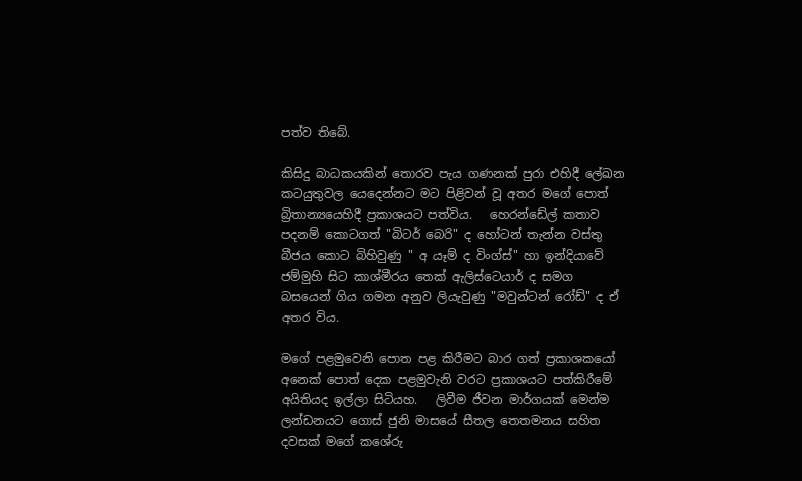පත්ව තිබේ.

කිසිදු බාධකයකින් තොරව පැය ගණනක් පුරා එහිදී ලේඛන කටයුතුවල යෙදෙන්නට මට පිළිවන් වූ අතර මගේ පොත් බ්‍රිතාන්‍යයෙහිදී ප්‍රකාශයට පත්විය.   හෙරන්ඩේල් කතාව පදනම් කොටගත් "බිටර් බෙරි" ද හෝටන් තැන්න වස්තු බීජය කොට බිහිවුණු " අ යෑම් ද විංග්ස්" හා ඉන්දියාවේ ජම්මුහි සිට කාශ්මීරය තෙක් ඇලිස්ටෙයාර් ද සමග බසයෙන් ගිය ගමන අනුව ලියැවුණු "මවුන්ටන් රෝඩ්" ද ඒ අතර විය.

මගේ පළමුවෙනි පොත පළ කිරීමට බාර ගත් ප්‍රකාශකයෝ අනෙක් පොත් දෙක පළමුවැනි වරට ප්‍රකාශයට පත්කිරීමේ අයිතියද ඉල්ලා සිටියහ.   ලිවීම ජීවන මාර්ගයක් මෙන්ම ලන්ඩනයට ගොස් ජුනි මාසයේ සීතල තෙතමනය සහිත දවසක් මගේ කශේරු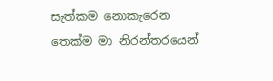සැත්කම නොකැරෙන තෙක්ම මා නිරන්තරයෙන්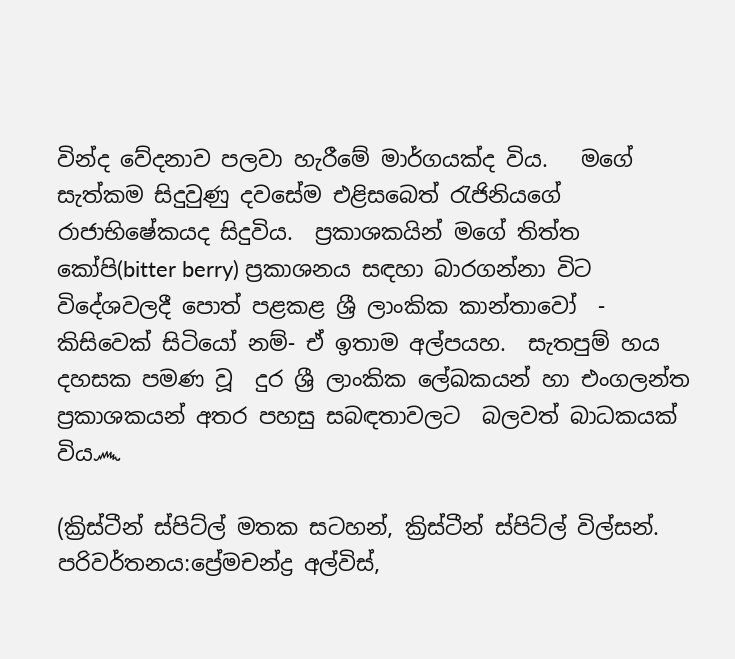වින්ද වේදනාව පලවා හැරීමේ මාර්ගයක්ද විය.   මගේ සැත්කම සිදුවුණු දවසේම එළිසබෙත් රැජිනියගේ රාජාභිෂේකයද සිදුවිය.  ප්‍රකාශකයින් මගේ තිත්ත කෝපි(bitter berry) ප්‍රකාශනය සඳහා බාරගන්නා විට විදේශවලදී පොත් පළකළ ශ්‍රී ලාංකික කාන්තාවෝ  - කිසිවෙක් සිටියෝ නම්- ඒ ඉතාම අල්පයහ.  සැතපුම් හය දහසක පමණ වූ  දුර ශ්‍රී ලාංකික ලේඛකයන් හා එංගලන්ත ප්‍රකාශකයන් අතර පහසු සබඳතාවලට  බලවත් බාධකයක් විය෴

(ක්‍රිස්ටීන් ස්පිට්ල් මතක සටහන්, ක්‍රිස්ටීන් ස්පිට්ල් විල්සන්. පරිවර්තනය:ප්‍රේමචන්ද්‍ර අල්විස්,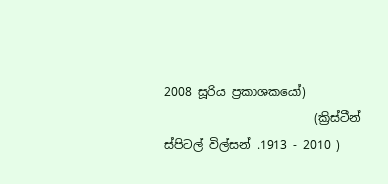2008 සූරිය ප්‍රකාශකයෝ)
                         (ක්‍රිස්ටීන් ස්පිටල් විල්සන් .1913 - 2010 )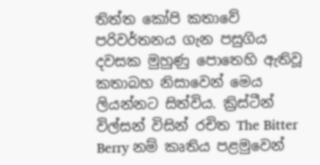තිත්ත කෝපි කතාවේ පරිවර්තනය ගැන පසුගිය දවසක මුහුණු පොතෙහි ඇතිවූ කතාබහ නිසාවෙන් මෙය ලියන්නට සිත්විය. ක්‍රිස්ටීන් විල්සන් විසින් රචිත The Bitter Berry නම් කෘතිය පළමුවෙන්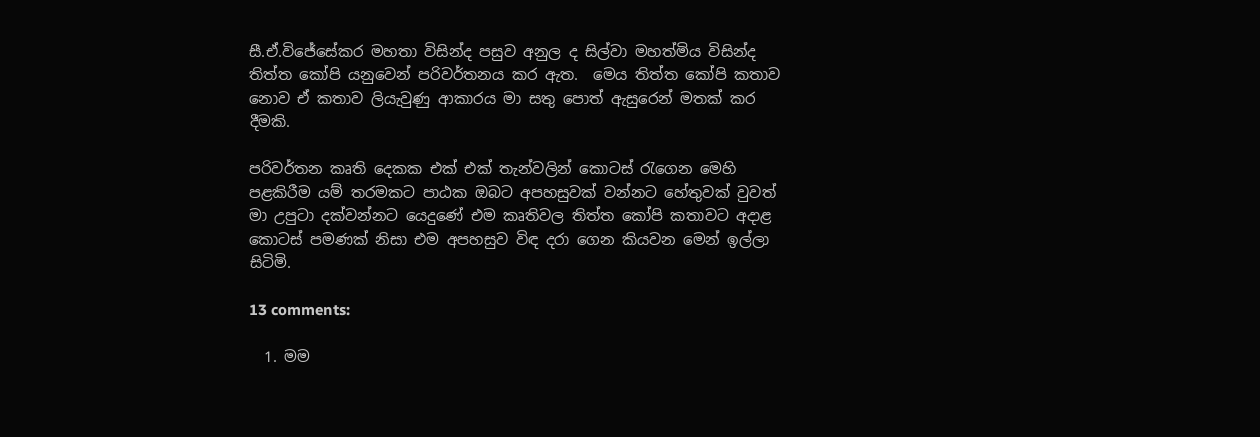සී.ඒ.විජේසේකර මහතා විසින්ද පසුව අනුල ද සිල්වා මහත්මිය විසින්ද තිත්ත කෝපි යනුවෙන් පරිවර්තනය කර ඇත.  මෙය තිත්ත කෝපි කතාව නොව ඒ කතාව ලියැවුණු ආකාරය මා සතු පොත් ඇසුරෙන් මතක් කර දීමකි.

පරිවර්තන කෘති දෙකක එක් එක් තැන්වලින් කොටස් රැගෙන මෙහි පළකිරීම යම් තරමකට පාඨක ඔබට අපහසුවක් වන්නට හේතුවක් වුවත් මා උපුටා දක්වන්නට යෙදුණේ එම කෘතිවල තිත්ත කෝපි කතාවට අදාළ කොටස් පමණක් නිසා එම අපහසුව විඳ දරා ගෙන කියවන මෙන් ඉල්ලා සිටිමි.

13 comments:

  1. මම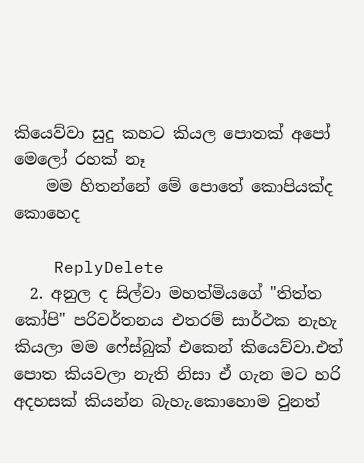කියෙව්වා සුදු කහට කියල පොතක් අපෝ මෙලෝ රහක් නෑ
    මම හිතන්නේ මේ පොතේ කොපියක්ද කොහෙද

    ReplyDelete
  2. අනුල ද සිල්වා මහත්මියගේ "තිත්ත කෝපි" පරිවර්තනය එතරම් සාර්ථක නැහැ කියලා මම ෆේස්බුක් එකෙන් කියෙව්වා.එත් පොත කියවලා නැති නිසා ඒ ගැන මට හරි අදහසක් කියන්න බැහැ.කොහොම වුනත්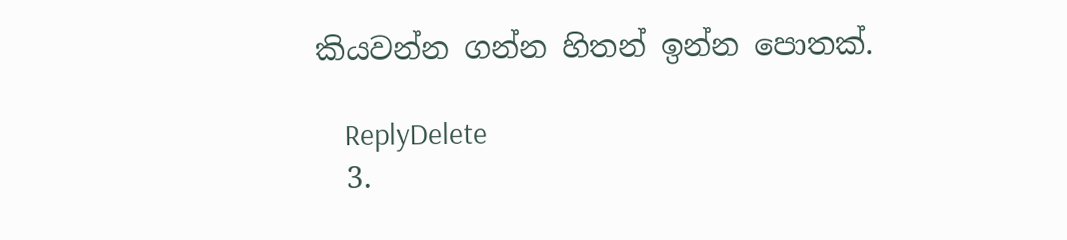කියවන්න ගන්න හිතන් ඉන්න පොතක්.

    ReplyDelete
  3.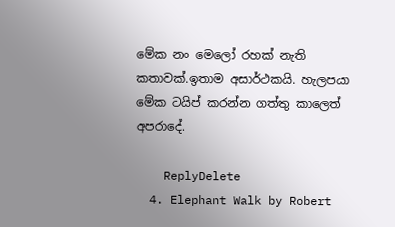මේක නං මෙලෝ රහක් නැති කතාවක්.ඉතාම අසාර්ථකයි. හැලපයා මේක ටයිප් කරන්න ගත්තු කාලෙත් අපරාදේ.

    ReplyDelete
  4. Elephant Walk by Robert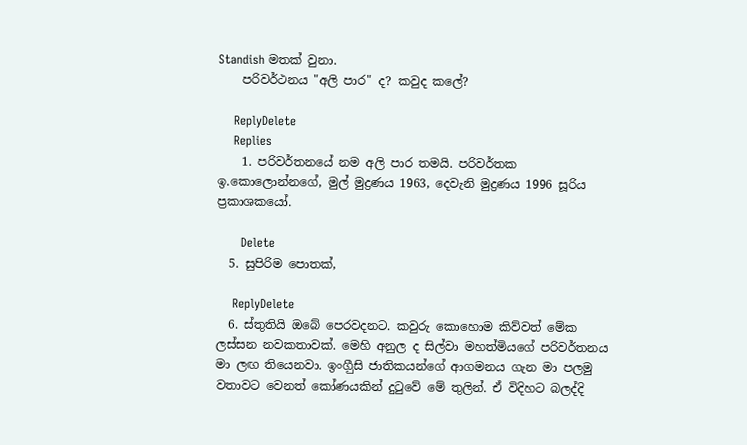Standish මතක් වුනා.
    පරිවර්ථනය "අලි පාර" ද? කවුද කලේ?

    ReplyDelete
    Replies
    1. පරිවර්තනයේ නම අලි පාර තමයි. පරිවර්තක ඉ.කොලොන්නගේ, මුල් මුද්‍රණය 1963, දෙවැනි මුද්‍රණය 1996 සූරිය ප්‍රකාශකයෝ.

      Delete
  5. සුපිරිම පොතක්,

    ReplyDelete
  6. ස්තුතියි ඔබේ පෙරවදනට. කවුරු කොහොම කිව්වත් මේක ලස්සන නවකතාවක්. මෙහි අනුල ද සිල්වා මහත්මියගේ පරිවර්තනය මා ලඟ තියෙනවා. ඉංගීුසි ජාතිකයන්ගේ ආගමනය ගැන මා පලමු වතාවට වෙනත් කෝණයකින් දුටුවේ මේ තුලින්. ඒ විදිහට බලද්දි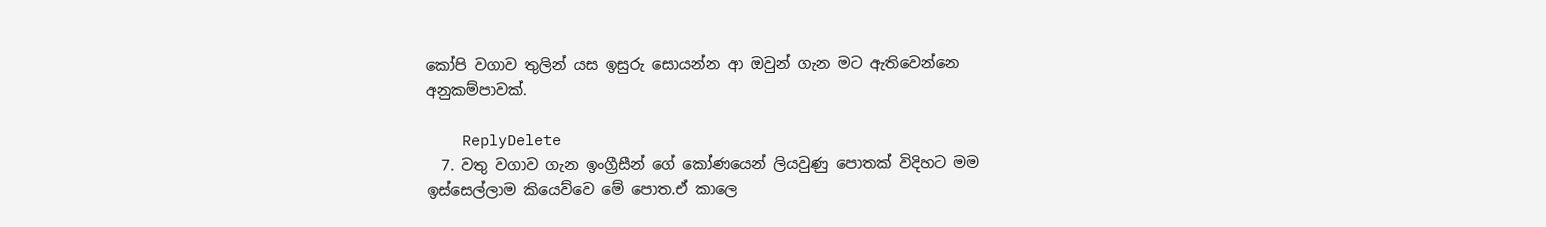කෝපි වගාව තුලින් යස ඉසුරු සොයන්න ආ ඔවුන් ගැන මට ඇතිවෙන්නෙ අනුකම්පාවක්.

    ReplyDelete
  7. වතු වගාව ගැන ඉංග්‍රීසීන් ගේ කෝණයෙන් ලියවුණු පොතක් විදිහට මම ඉස්සෙල්ලාම කියෙව්වෙ මේ පොත.ඒ කාලෙ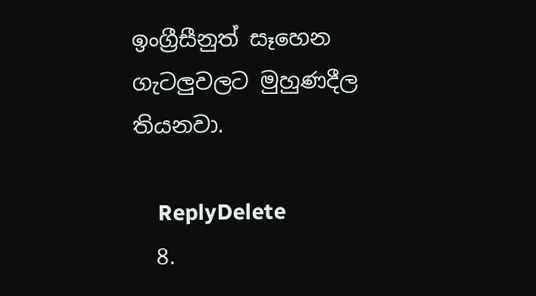ඉංග්‍රීසීනුත් සෑහෙන ගැටලුවලට මුහුණදීල තියනවා.

    ReplyDelete
  8.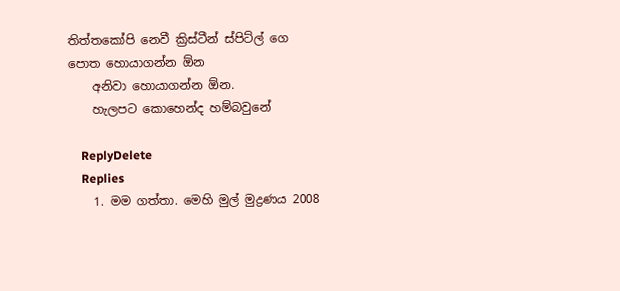තිත්තකෝපි නෙවී ක්‍රිස්ටීන් ස්පිට්ල් ගෙ පොත හොයාගන්න ඕන
    අනිවා හොයාගන්න ඕන.
    හැලපට කොහෙන්ද හම්බවුනේ

    ReplyDelete
    Replies
    1. මම ගත්තා. මෙහි මුල් මුද්‍රණය 2008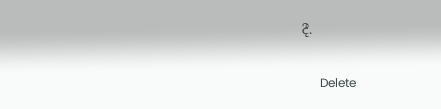දී.

      Delete